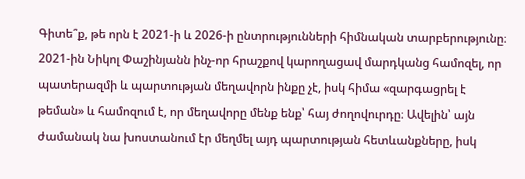Գիտե՞ք, թե որն է 2021-ի և 2026-ի ընտրությունների հիմնական տարբերությունը։ 2021-ին Նիկոլ Փաշինյանն ինչ-որ հրաշքով կարողացավ մարդկանց համոզել, որ պատերազմի և պարտության մեղավորն ինքը չէ, իսկ հիմա «զարգացրել է թեման» և համոզում է, որ մեղավորը մենք ենք՝ հայ ժողովուրդը։ Ավելին՝ այն ժամանակ նա խոստանում էր մեղմել այդ պարտության հետևանքները, իսկ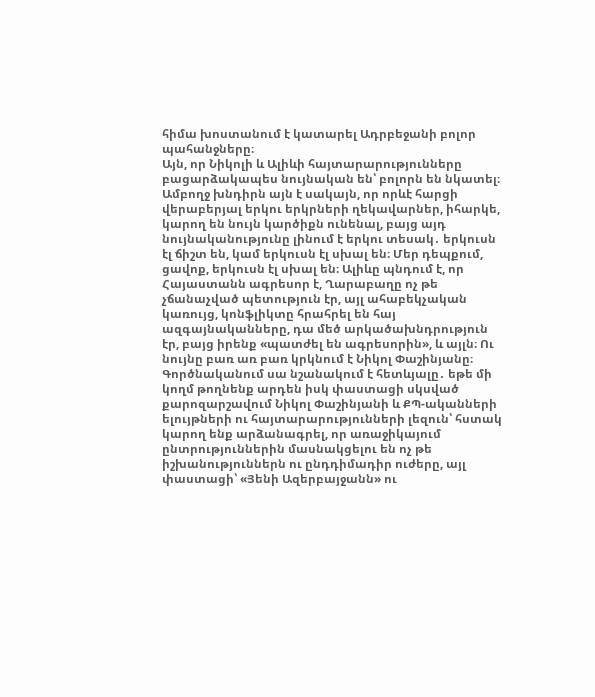հիմա խոստանում է կատարել Ադրբեջանի բոլոր պահանջները։
Այն, որ Նիկոլի և Ալիևի հայտարարությունները բացարձակապես նույնական են՝ բոլորն են նկատել։ Ամբողջ խնդիրն այն է սակայն, որ որևէ հարցի վերաբերյալ երկու երկրների ղեկավարներ, իհարկե, կարող են նույն կարծիքն ունենալ, բայց այդ նույնականությունը լինում է երկու տեսակ․ երկուսն էլ ճիշտ են, կամ երկուսն էլ սխալ են։ Մեր դեպքում, ցավոք, երկուսն էլ սխալ են։ Ալիևը պնդում է, որ Հայաստանն ագրեսոր է, Ղարաբաղը ոչ թե չճանաչված պետություն էր, այլ ահաբեկչական կառույց, կոնֆլիկտը հրահրել են հայ ազգայնականները, դա մեծ արկածախնդրություն էր, բայց իրենք «պատժել են ագրեսորին», և այլն։ Ու նույնը բառ առ բառ կրկնում է Նիկոլ Փաշինյանը։
Գործնականում սա նշանակում է հետևյալը․ եթե մի կողմ թողնենք արդեն իսկ փաստացի սկսված քարոզարշավում Նիկոլ Փաշինյանի և ՔՊ-ականների ելույթների ու հայտարարությունների լեզուն՝ հստակ կարող ենք արձանագրել, որ առաջիկայում ընտրություններին մասնակցելու են ոչ թե իշխանություններն ու ընդդիմադիր ուժերը, այլ փաստացի՝ «Յենի Ազերբայջանն» ու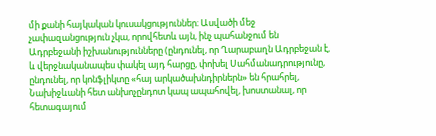մի քանի հայկական կուսակցություններ։ Ասվածի մեջ չափազանցություն չկա, որովհետև այն, ինչ պահանջում են Ադրբեջանի իշխանությունները (ընդունել, որ Ղարաբաղն Ադրբեջան է, և վերջնականապես փակել այդ հարցը, փոխել Սահմանադրությունը, ընդունել, որ կոնֆլիկտը «հայ արկածախնդիրներն» են հրահրել, Նախիջևանի հետ անխոչընդոտ կապ ապահովել, խոստանալ, որ հետագայում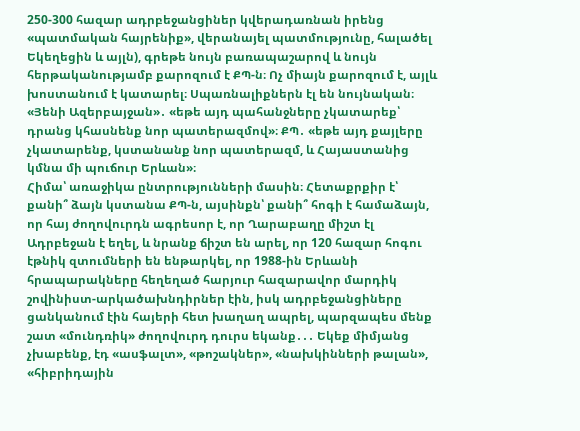250-300 հազար ադրբեջանցիներ կվերադառնան իրենց «պատմական հայրենիք», վերանայել պատմությունը, հալածել Եկեղեցին և այլն), գրեթե նույն բառապաշարով և նույն հերթականությամբ քարոզում է ՔՊ-ն։ Ոչ միայն քարոզում է, այլև խոստանում է կատարել։ Սպառնալիքներն էլ են նույնական։ «Յենի Ազերբայջան»․ «եթե այդ պահանջները չկատարեք՝ դրանց կհասնենք նոր պատերազմով»։ ՔՊ․ «եթե այդ քայլերը չկատարենք, կստանանք նոր պատերազմ, և Հայաստանից կմնա մի պուճուր Երևան»։
Հիմա՝ առաջիկա ընտրությունների մասին։ Հետաքրքիր է՝ քանի՞ ձայն կստանա ՔՊ-ն, այսինքն՝ քանի՞ հոգի է համաձայն, որ հայ ժողովուրդն ագրեսոր է, որ Ղարաբաղը միշտ էլ Ադրբեջան է եղել, և նրանք ճիշտ են արել, որ 120 հազար հոգու էթնիկ զտումների են ենթարկել, որ 1988-ին Երևանի հրապարակները հեղեղած հարյուր հազարավոր մարդիկ շովինիստ-արկածախնդիրներ էին, իսկ ադրբեջանցիները ցանկանում էին հայերի հետ խաղաղ ապրել, պարզապես մենք շատ «մունդռիկ» ժողովուրդ դուրս եկանք․․․ Եկեք միմյանց չխաբենք, էդ «ասֆալտ», «թոշակներ», «նախկինների թալան», «հիբրիդային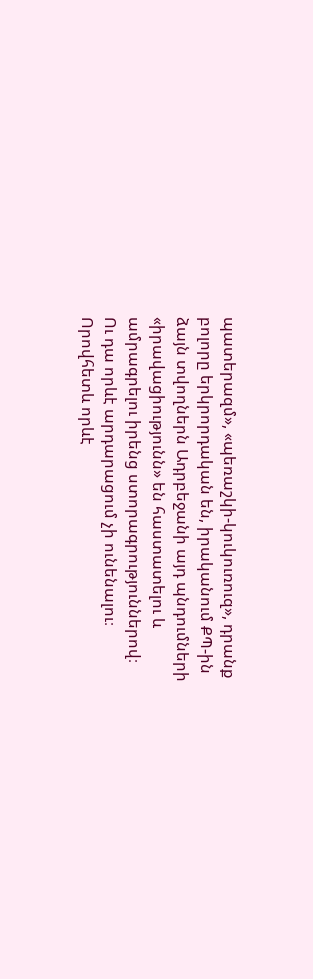պատերազմ», «պեռաշկի-կուկուռուզ», դրանք բոլորը երկրորդական են, իրականում ՔՊ-ին ձայն տվողներն Ադրբեջանի այդ պնդումների «իրավացիությունն» են հաստատելու և ամրագրելու իրենց ստորագրություններով։
Ու դա որևէ արդարացում չի ունենալու։ Որովհետև որևէ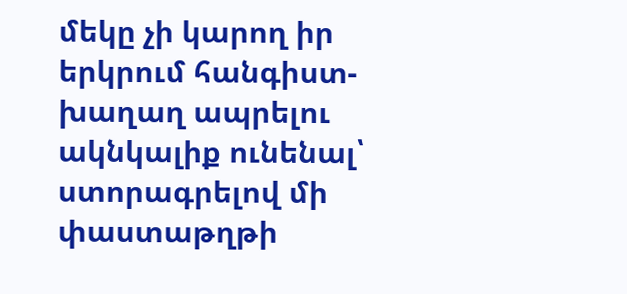մեկը չի կարող իր երկրում հանգիստ-խաղաղ ապրելու ակնկալիք ունենալ՝ ստորագրելով մի փաստաթղթի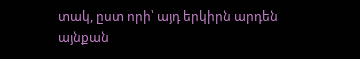տակ, ըստ որի՝ այդ երկիրն արդեն այնքան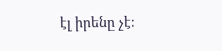էլ իրենը չէ։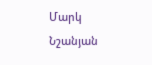Մարկ Նշանյան